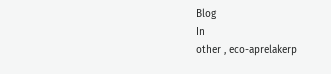Blog
In
other , eco-aprelakerp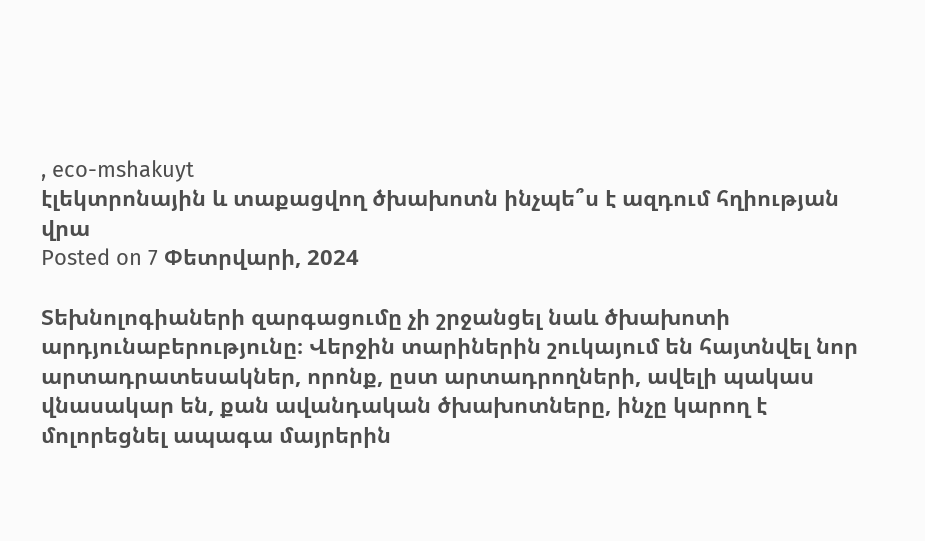, eco-mshakuyt
էլեկտրոնային և տաքացվող ծխախոտն ինչպե՞ս է ազդում հղիության վրա
Posted on 7 Փետրվարի, 2024

Տեխնոլոգիաների զարգացումը չի շրջանցել նաև ծխախոտի արդյունաբերությունը։ Վերջին տարիներին շուկայում են հայտնվել նոր արտադրատեսակներ, որոնք, ըստ արտադրողների, ավելի պակաս վնասակար են, քան ավանդական ծխախոտները, ինչը կարող է մոլորեցնել ապագա մայրերին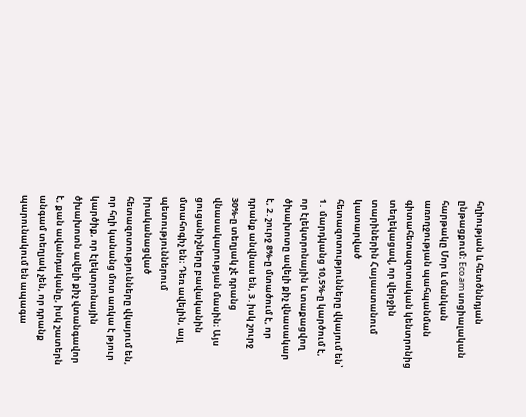հղիության և հետծննդյան ընթացքում։ Eco.am սոցիալական հարթակը Մոր և մանկան առողջության պահպանման գիտահետազոտական կենտրոնից տեղեկացավ, որ վերջին տարիներին Հայաստանում կատարված հետազոտությունները վկայում են՝ 1․ մարդկանց 10,5%-ը կարծում է, որ էլեկտրոնային և տաքացվող ծխախոտը ավելի քիչ վնասակար է, 2․շուրջ 8%-ը մտածում է, որ դրանք անվնաս են, 3․իսկ շուրջ 30%-ը տեղյակ չէ դրանց վնասակարության մասին։ Այս ցուցանիշները բավականին մտահոգիչ են։ Դեռ ավելին, այլ պետություններում իրականացված հետազոտությունները վկայում են, որ հղի կանանց մոտ առկա է թյուր կարծիք, որ էլեկտրոնային ծխախոտն ավելի քիչ վտանգավոր է, քան ավանդականը, իսկ շատերն անգամ տեղյակ չեն, որ դրանք պարունակում են ապագա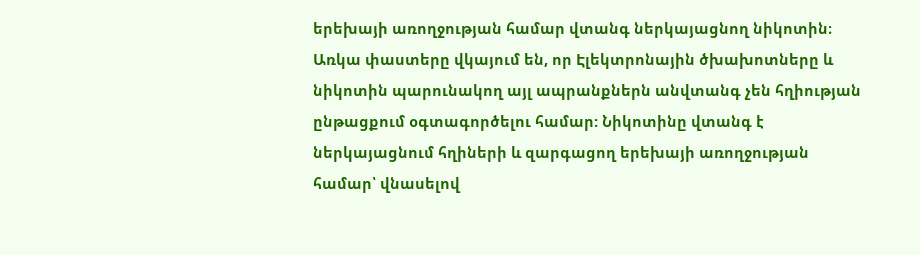երեխայի առողջության համար վտանգ ներկայացնող նիկոտին։ Առկա փաստերը վկայում են, որ Էլեկտրոնային ծխախոտները և նիկոտին պարունակող այլ ապրանքներն անվտանգ չեն հղիության ընթացքում օգտագործելու համար: Նիկոտինը վտանգ է ներկայացնում հղիների և զարգացող երեխայի առողջության համար՝ վնասելով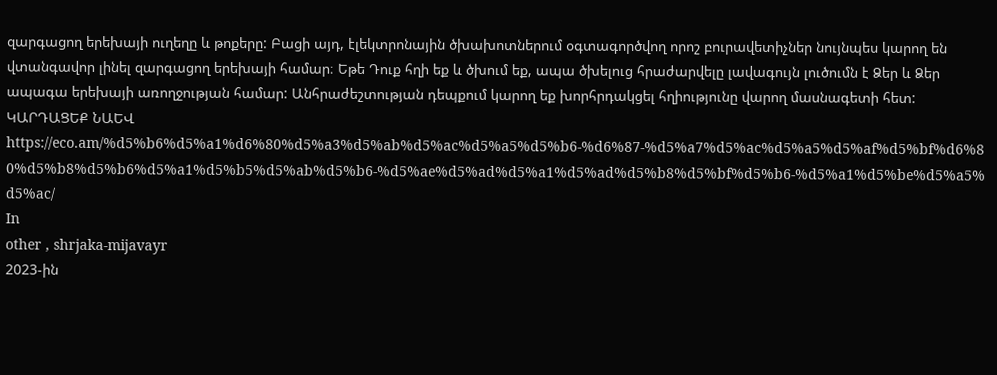զարգացող երեխայի ուղեղը և թոքերը: Բացի այդ, էլեկտրոնային ծխախոտներում օգտագործվող որոշ բուրավետիչներ նույնպես կարող են վտանգավոր լինել զարգացող երեխայի համար։ Եթե Դուք հղի եք և ծխում եք, ապա ծխելուց հրաժարվելը լավագույն լուծումն է Ձեր և Ձեր ապագա երեխայի առողջության համար: Անհրաժեշտության դեպքում կարող եք խորհրդակցել հղիությունը վարող մասնագետի հետ: ԿԱՐԴԱՑԵՔ ՆԱԵՎ https://eco.am/%d5%b6%d5%a1%d6%80%d5%a3%d5%ab%d5%ac%d5%a5%d5%b6-%d6%87-%d5%a7%d5%ac%d5%a5%d5%af%d5%bf%d6%80%d5%b8%d5%b6%d5%a1%d5%b5%d5%ab%d5%b6-%d5%ae%d5%ad%d5%a1%d5%ad%d5%b8%d5%bf%d5%b6-%d5%a1%d5%be%d5%a5%d5%ac/
In
other , shrjaka-mijavayr
2023-ին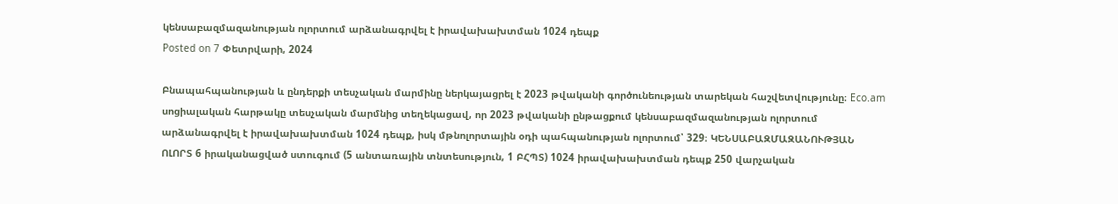կենսաբազմազանության ոլորտում արձանագրվել է իրավախախտման 1024 դեպք
Posted on 7 Փետրվարի, 2024

Բնապահպանության և ընդերքի տեսչական մարմինը ներկայացրել է 2023 թվականի գործունեության տարեկան հաշվետվությունը։ Eco.am սոցիալական հարթակը տեսչական մարմնից տեղեկացավ, որ 2023 թվականի ընթացքում կենսաբազմազանության ոլորտում արձանագրվել է իրավախախտման 1024 դեպք, իսկ մթնոլորտային օդի պահպանության ոլորտում՝ 329։ ԿԵՆՍԱԲԱԶՄԱԶԱՆՈՒԹՅԱՆ ՈԼՈՐՏ 6 իրականացված ստուգում (5 անտառային տնտեսություն, 1 ԲՀՊՏ) 1024 իրավախախտման դեպք 250 վարչական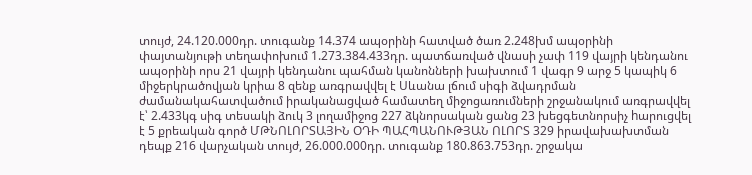տույժ, 24.120.000դր. տուգանք 14.374 ապօրինի հատված ծառ 2.248խմ ապօրինի փայտանյութի տեղափոխում 1.273.384.433դր. պատճառված վնասի չափ 119 վայրի կենդանու ապօրինի որս 21 վայրի կենդանու պահման կանոնների խախտում 1 վագր 9 արջ 5 կապիկ 6 միջերկրածովյան կրիա 8 զենք առգրավվել է Սևանա լճում սիգի ձվադրման ժամանակահատվածում իրականացված համատեղ միջոցառումների շրջանակում առգրավվել է՝ 2.433կգ սիգ տեսակի ձուկ 3 լողամիջոց 227 ձկնորսական ցանց 23 խեցգետնորսիչ hարուցվել է 5 քրեական գործ ՄԹՆՈԼՈՐՏԱՅԻՆ ՕԴԻ ՊԱՀՊԱՆՈՒԹՅԱՆ ՈԼՈՐՏ 329 իրավախախտման դեպք 216 վարչական տույժ, 26.000.000դր. տուգանք 180.863.753դր. շրջակա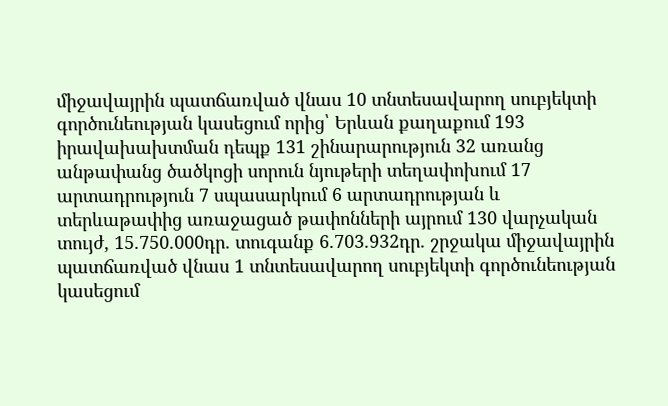միջավայրին պատճառված վնաս 10 տնտեսավարող սուբյեկտի գործունեության կասեցում որից՝ Երևան քաղաքում 193 իրավախախտման դեպք 131 շինարարություն 32 առանց անթափանց ծածկոցի սորուն նյութերի տեղափոխում 17 արտադրություն 7 սպասարկում 6 արտադրության և տերևաթափից առաջացած թափոնների այրում 130 վարչական տույժ, 15.750.000դր. տուգանք 6.703.932դր. շրջակա միջավայրին պատճառված վնաս 1 տնտեսավարող սուբյեկտի գործունեության կասեցում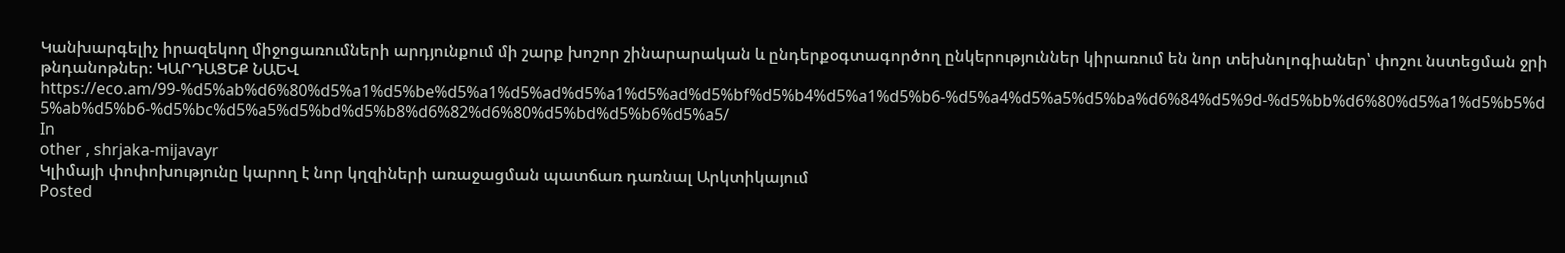Կանխարգելիչ իրազեկող միջոցառումների արդյունքում մի շարք խոշոր շինարարական և ընդերքօգտագործող ընկերություններ կիրառում են նոր տեխնոլոգիաներ՝ փոշու նստեցման ջրի թնդանոթներ։ ԿԱՐԴԱՑԵՔ ՆԱԵՎ https://eco.am/99-%d5%ab%d6%80%d5%a1%d5%be%d5%a1%d5%ad%d5%a1%d5%ad%d5%bf%d5%b4%d5%a1%d5%b6-%d5%a4%d5%a5%d5%ba%d6%84%d5%9d-%d5%bb%d6%80%d5%a1%d5%b5%d5%ab%d5%b6-%d5%bc%d5%a5%d5%bd%d5%b8%d6%82%d6%80%d5%bd%d5%b6%d5%a5/
In
other , shrjaka-mijavayr
Կլիմայի փոփոխությունը կարող է նոր կղզիների առաջացման պատճառ դառնալ Արկտիկայում
Posted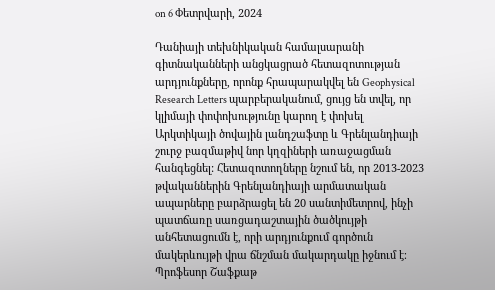on 6 Փետրվարի, 2024

Դանիայի տեխնիկական համալսարանի գիտնականների անցկացրած հետազոտության արդյունքները, որոնք հրապարակվել են Geophysical Research Letters պարբերականում, ցույց են տվել, որ կլիմայի փոփոխությունը կարող է փոխել Արկտիկայի ծովային լանդշաֆտը և Գրենլանդիայի շուրջ բազմաթիվ նոր կղզիների առաջացման հանգեցնել: Հետազոտողները նշում են, որ 2013-2023 թվականներին Գրենլանդիայի արմատական ապարները բարձրացել են 20 սանտիմետրով, ինչի պատճառը սառցադաշտային ծածկույթի անհետացումն է, որի արդյունքում գործուն մակերևույթի վրա ճնշման մակարդակը իջնում է։ Պրոֆեսոր Շաֆքաթ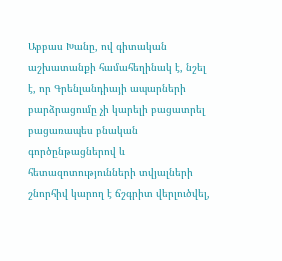Աբբաս Խանը, ով գիտական աշխատանքի համահեղինակ է, նշել է, որ Գրենլանդիայի ապարների բարձրացումը չի կարելի բացատրել բացառապես բնական գործընթացներով և հետազոտությունների տվյալների շնորհիվ կարող է ճշգրիտ վերլուծվել,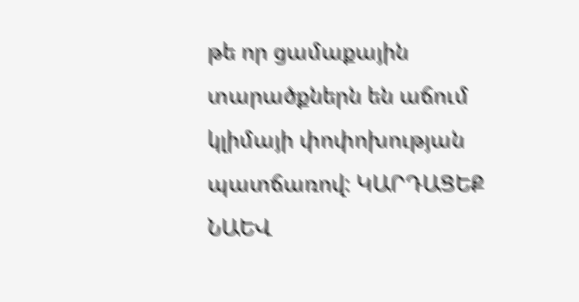թե որ ցամաքային տարածքներն են աճում կլիմայի փոփոխության պատճառով: ԿԱՐԴԱՑԵՔ ՆԱԵՎ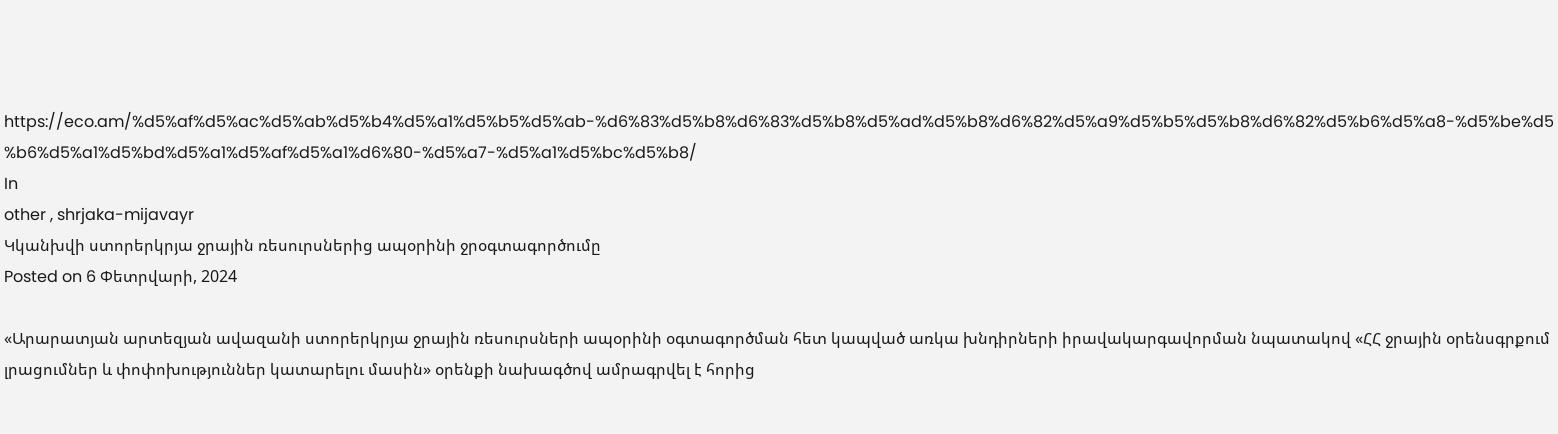https://eco.am/%d5%af%d5%ac%d5%ab%d5%b4%d5%a1%d5%b5%d5%ab-%d6%83%d5%b8%d6%83%d5%b8%d5%ad%d5%b8%d6%82%d5%a9%d5%b5%d5%b8%d6%82%d5%b6%d5%a8-%d5%be%d5%b6%d5%a1%d5%bd%d5%a1%d5%af%d5%a1%d6%80-%d5%a7-%d5%a1%d5%bc%d5%b8/
In
other , shrjaka-mijavayr
Կկանխվի ստորերկրյա ջրային ռեսուրսներից ապօրինի ջրօգտագործումը
Posted on 6 Փետրվարի, 2024

«Արարատյան արտեզյան ավազանի ստորերկրյա ջրային ռեսուրսների ապօրինի օգտագործման հետ կապված առկա խնդիրների իրավակարգավորման նպատակով «ՀՀ ջրային օրենսգրքում լրացումներ և փոփոխություններ կատարելու մասին» օրենքի նախագծով ամրագրվել է հորից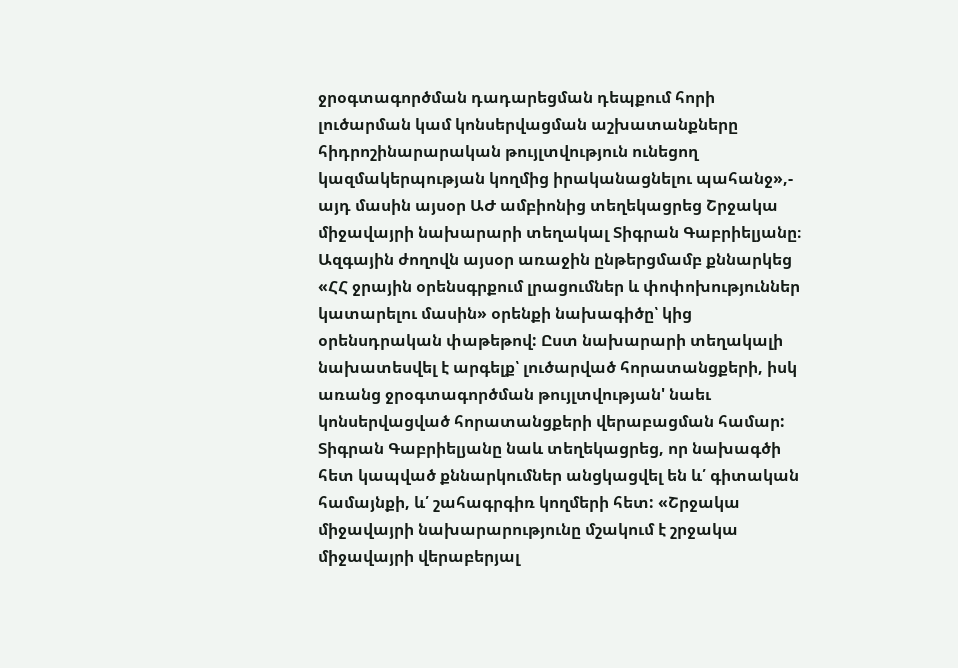ջրօգտագործման դադարեցման դեպքում հորի լուծարման կամ կոնսերվացման աշխատանքները հիդրոշինարարական թույլտվություն ունեցող կազմակերպության կողմից իրականացնելու պահանջ»,- այդ մասին այսօր ԱԺ ամբիոնից տեղեկացրեց Շրջակա միջավայրի նախարարի տեղակալ Տիգրան Գաբրիելյանը։ Ազգային ժողովն այսօր առաջին ընթերցմամբ քննարկեց «ՀՀ ջրային օրենսգրքում լրացումներ և փոփոխություններ կատարելու մասին» օրենքի նախագիծը՝ կից օրենսդրական փաթեթով: Ըստ նախարարի տեղակալի նախատեսվել է արգելք՝ լուծարված հորատանցքերի, իսկ առանց ջրօգտագործման թույլտվության' նաեւ կոնսերվացված հորատանցքերի վերաբացման համար: Տիգրան Գաբրիելյանը նաև տեղեկացրեց, որ նախագծի հետ կապված քննարկումներ անցկացվել են և՛ գիտական համայնքի, և՛ շահագրգիռ կողմերի հետ: «Շրջակա միջավայրի նախարարությունը մշակում է շրջակա միջավայրի վերաբերյալ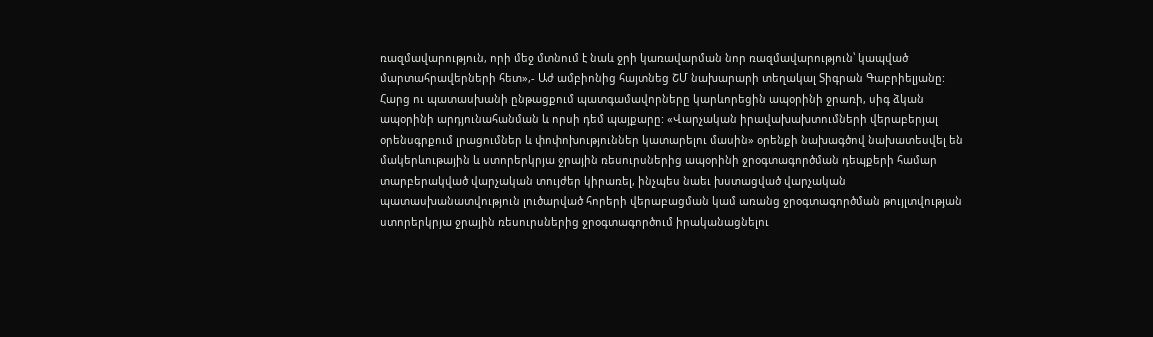ռազմավարություն, որի մեջ մտնում է նաև ջրի կառավարման նոր ռազմավարություն՝ կապված մարտահրավերների հետ»,- Աժ ամբիոնից հայտնեց ՇՄ նախարարի տեղակալ Տիգրան Գաբրիելյանը: Հարց ու պատասխանի ընթացքում պատգամավորները կարևորեցին ապօրինի ջրառի, սիգ ձկան ապօրինի արդյունահանման և որսի դեմ պայքարը: «Վարչական իրավախախտումների վերաբերյալ օրենսգրքում լրացումներ և փոփոխություններ կատարելու մասին» օրենքի նախագծով նախատեսվել են մակերևութային և ստորերկրյա ջրային ռեսուրսներից ապօրինի ջրօգտագործման դեպքերի համար տարբերակված վարչական տույժեր կիրառել, ինչպես նաեւ խստացված վարչական պատասխանատվություն լուծարված հորերի վերաբացման կամ առանց ջրօգտագործման թույլտվության ստորերկրյա ջրային ռեսուրսներից ջրօգտագործում իրականացնելու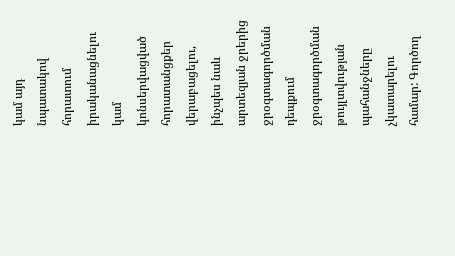կամ այդ նպատակով հորատում իրականացնելու կամ կոնսերվացված հորատանցքեր վերաբացելու, ինչպես նաև արտեզյան ջրերից ջրօգտագործման դեպքում ջրօգտագործման թույլտվության պահանջները չկատարելու համար: Գործող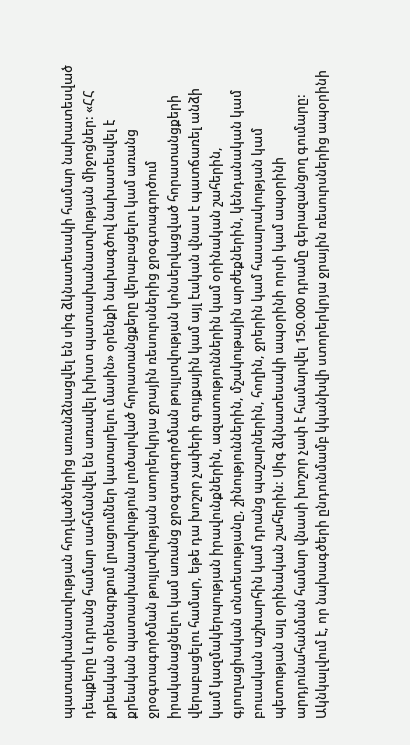պատասխանատվության հոդվածներից առանձնացվել են սիգ ձկնատեսակի համար նախատեսված դեպքերը և դրանց համար սահմանվել են առավել խիստ պատասխանատվության միջոցներ: «ՀՀ քրեական օրենսգրքում լրացումներ կատարելու մասին» օրենքի նախագծով նախատեսվել է քրեական պատասխանատվություն լուծարված հորատանցքերը վերաբացելու կամ առանց ջրօգտագործման թույլտվության ստորերկրյա ջրային ռեսուրսներից ջրօգտագործում իրականացնելու կամ առանց ջրօգտագործման թույլտվության կոնսերվացված հորատանցքերի վերաբացելու համար, եթե դա խոշոր չափերի գույքային կամ այլ էական վնաս է պատճառել անձի կամ կազմակերպության իրավունքներին, ազատություններին կամ օրինական շահերին, գյուղացիական տնտեսությանը, շինություններին, մշակութային արժեքներին, կենդանական կամ բուսական աշխարհին կամ դրանց պաշարներին, հողին, ջրերին կամ հասարակության կամ պետության այլ օրինական շահերին: Սիգ ձկնատեսակի ապօրինի որսի կամ ապօրինի արդյունահանման համար վնասի խոշոր չափ է համարվել 150.000 դրամը գերազանցող գումարը: Ակնկալվում է, որ նախագծերի ընդունմամբ կկանխվի ստորերկրյա ջրային ռեսուրսներից ապօրինի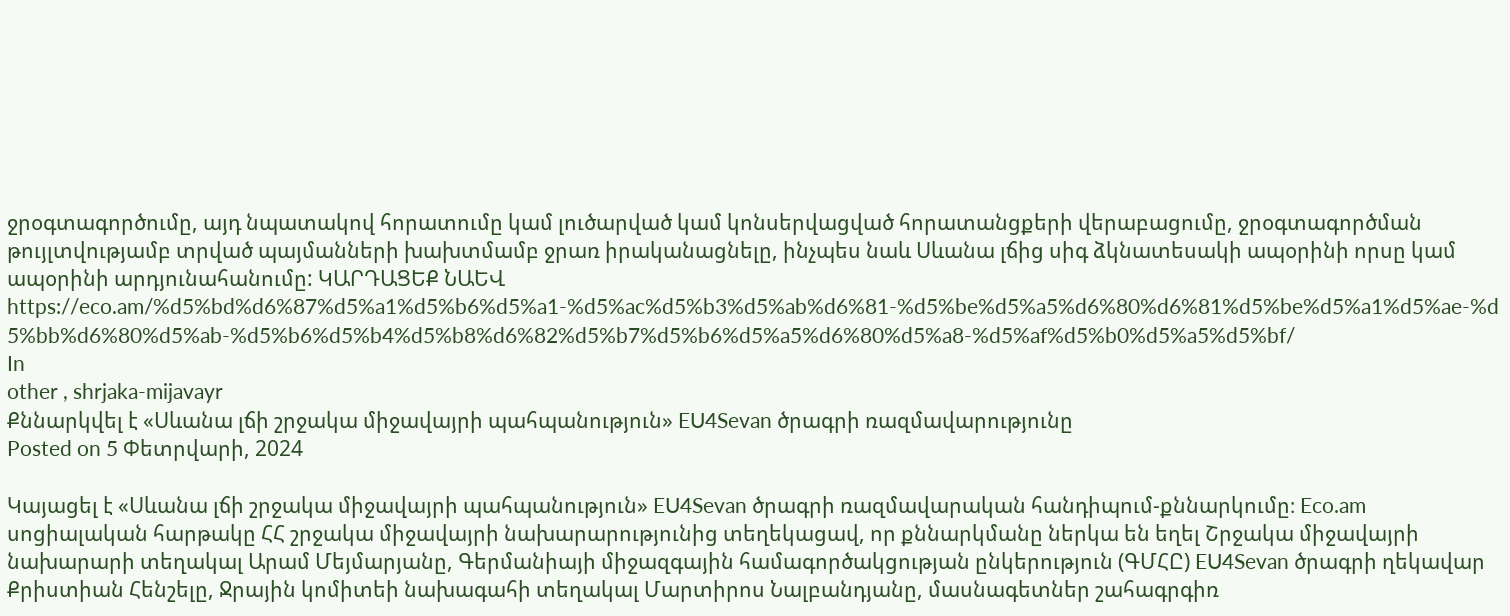ջրօգտագործումը, այդ նպատակով հորատումը կամ լուծարված կամ կոնսերվացված հորատանցքերի վերաբացումը, ջրօգտագործման թույլտվությամբ տրված պայմանների խախտմամբ ջրառ իրականացնելը, ինչպես նաև Սևանա լճից սիգ ձկնատեսակի ապօրինի որսը կամ ապօրինի արդյունահանումը: ԿԱՐԴԱՑԵՔ ՆԱԵՎ https://eco.am/%d5%bd%d6%87%d5%a1%d5%b6%d5%a1-%d5%ac%d5%b3%d5%ab%d6%81-%d5%be%d5%a5%d6%80%d6%81%d5%be%d5%a1%d5%ae-%d5%bb%d6%80%d5%ab-%d5%b6%d5%b4%d5%b8%d6%82%d5%b7%d5%b6%d5%a5%d6%80%d5%a8-%d5%af%d5%b0%d5%a5%d5%bf/
In
other , shrjaka-mijavayr
Քննարկվել է «Սևանա լճի շրջակա միջավայրի պահպանություն» EU4Sevan ծրագրի ռազմավարությունը
Posted on 5 Փետրվարի, 2024

Կայացել է «Սևանա լճի շրջակա միջավայրի պահպանություն» EU4Sevan ծրագրի ռազմավարական հանդիպում-քննարկումը։ Eco.am սոցիալական հարթակը ՀՀ շրջակա միջավայրի նախարարությունից տեղեկացավ, որ քննարկմանը ներկա են եղել Շրջակա միջավայրի նախարարի տեղակալ Արամ Մեյմարյանը, Գերմանիայի միջազգային համագործակցության ընկերություն (ԳՄՀԸ) EU4Sevan ծրագրի ղեկավար Քրիստիան Հենշելը, Ջրային կոմիտեի նախագահի տեղակալ Մարտիրոս Նալբանդյանը, մասնագետներ շահագրգիռ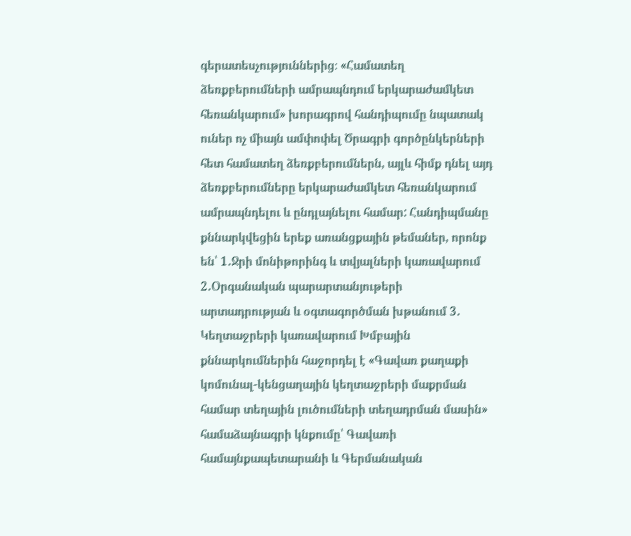գերատեսչություններից։ «Համատեղ ձեռքբերումների ամրապնդում երկարաժամկետ հեռանկարում» խորագրով հանդիպումը նպատակ ուներ ոչ միայն ամփոփել Ծրագրի գործընկերների հետ համատեղ ձեռքբերումներն, այլև հիմք դնել այդ ձեռքբերումները երկարաժամկետ հեռանկարում ամրապնդելու և ընդլայնելու համար: Հանդիպմանը քննարկվեցին երեք առանցքային թեմաներ, որոնք են՝ 1․Ջրի մոնիթորինգ և տվյալների կառավարում 2․Օրգանական պարարտանյութերի արտադրության և օգտագործման խթանում 3․ Կեղտաջրերի կառավարում Խմբային քննարկումներին հաջորդել է «Գավառ քաղաքի կոմունալ-կենցաղային կեղտաջրերի մաքրման համար տեղային լուծումների տեղադրման մասին» համաձայնագրի կնքումը՝ Գավառի համայնքապետարանի և Գերմանական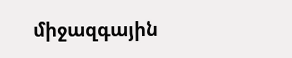միջազգային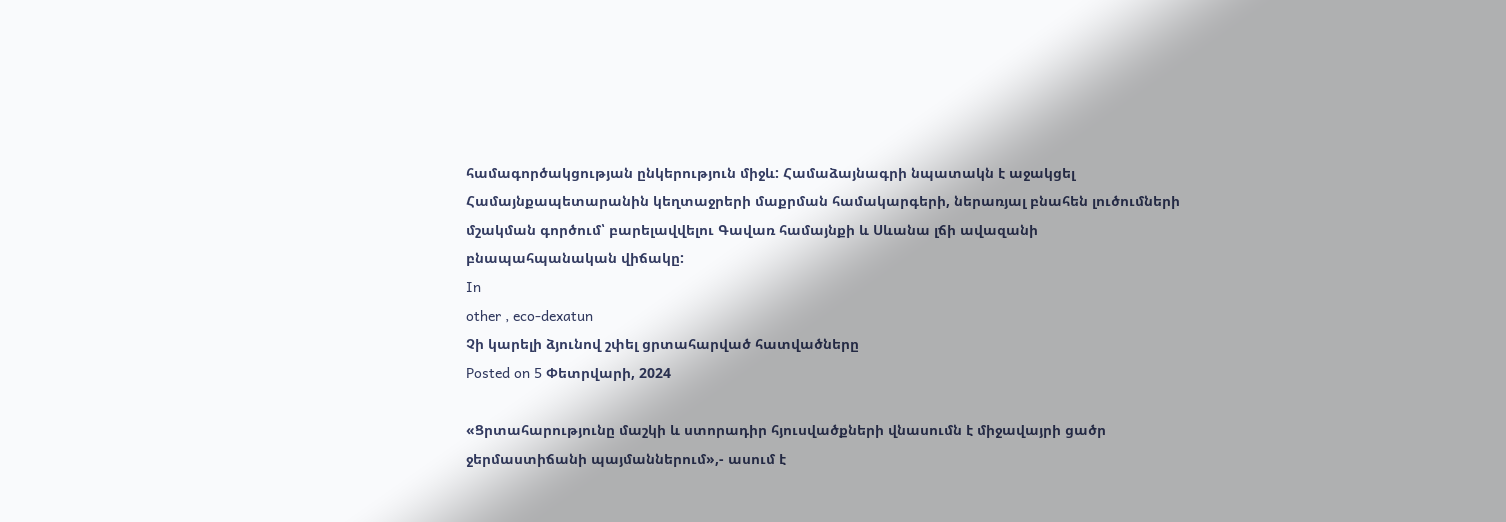համագործակցության ընկերություն միջև: Համաձայնագրի նպատակն է աջակցել Համայնքապետարանին կեղտաջրերի մաքրման համակարգերի, ներառյալ բնահեն լուծումների մշակման գործում՝ բարելավվելու Գավառ համայնքի և Սևանա լճի ավազանի բնապահպանական վիճակը:
In
other , eco-dexatun
Չի կարելի ձյունով շփել ցրտահարված հատվածները
Posted on 5 Փետրվարի, 2024

«Ցրտահարությունը մաշկի և ստորադիր հյուսվածքների վնասումն է միջավայրի ցածր ջերմաստիճանի պայմաններում»,- ասում է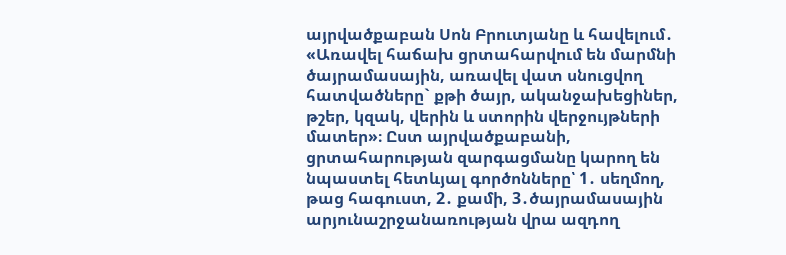այրվածքաբան Սոն Բրուտյանը և հավելում․ «Առավել հաճախ ցրտահարվում են մարմնի ծայրամասային, առավել վատ սնուցվող հատվածները` քթի ծայր, ականջախեցիներ, թշեր, կզակ, վերին և ստորին վերջույթների մատեր»։ Ըստ այրվածքաբանի, ցրտահարության զարգացմանը կարող են նպաստել հետևյալ գործոնները՝ 1․ սեղմող, թաց հագուստ, 2․ քամի, 3․ծայրամասային արյունաշրջանառության վրա ազդող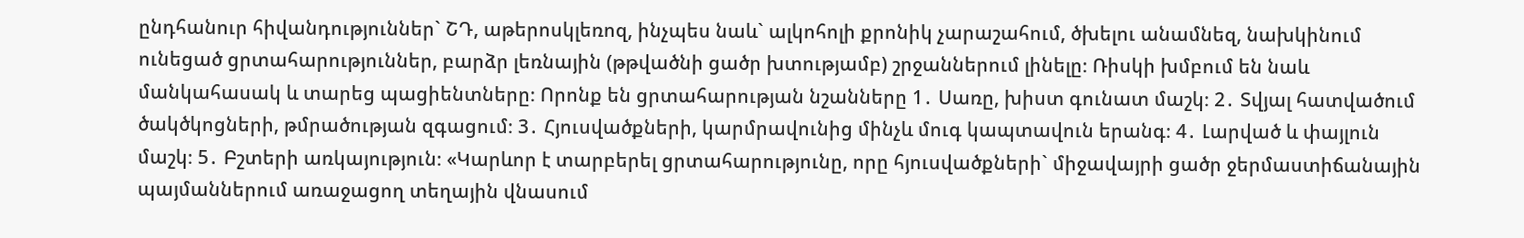ընդհանուր հիվանդություններ` ՇԴ, աթերոսկլեռոզ, ինչպես նաև` ալկոհոլի քրոնիկ չարաշահում, ծխելու անամնեզ, նախկինում ունեցած ցրտահարություններ, բարձր լեռնային (թթվածնի ցածր խտությամբ) շրջաններում լինելը։ Ռիսկի խմբում են նաև մանկահասակ և տարեց պացիենտները։ Որոնք են ցրտահարության նշանները 1․ Սառը, խիստ գունատ մաշկ։ 2․ Տվյալ հատվածում ծակծկոցների, թմրածության զգացում։ 3․ Հյուսվածքների, կարմրավունից մինչև մուգ կապտավուն երանգ։ 4․ Լարված և փայլուն մաշկ։ 5․ Բշտերի առկայություն։ «Կարևոր է տարբերել ցրտահարությունը, որը հյուսվածքների` միջավայրի ցածր ջերմաստիճանային պայմաններում առաջացող տեղային վնասում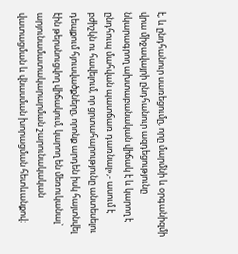է, և ընդհանուր սառեցումը, որը մարմնի և օրգանիզմի վրա միջավայրի ընդհանուր ազդեցությունը նկարագրող ախտաբանական վիճակ է և կարող է ընդհուպ մահվան պատճառ դառնալ»,- ասում է բժիշկն ու հավելում, որ ցրտահարությունը անտեսելու դեպքում հյուսվածքները, որոնք արդեն իսկ հայտնվել էին թերսնուցվող վիճակում, կարող են մեռուկանալ` արյունամատակարարման շարունակական վատացման և վնասման խորացման հետևանքով։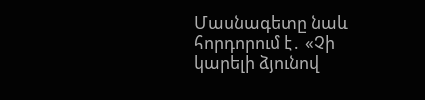Մասնագետը նաև հորդորում է․ «Չի կարելի ձյունով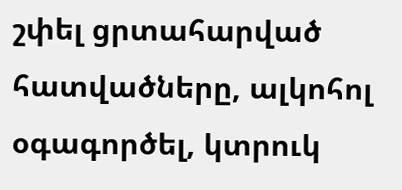շփել ցրտահարված հատվածները, ալկոհոլ օգագործել, կտրուկ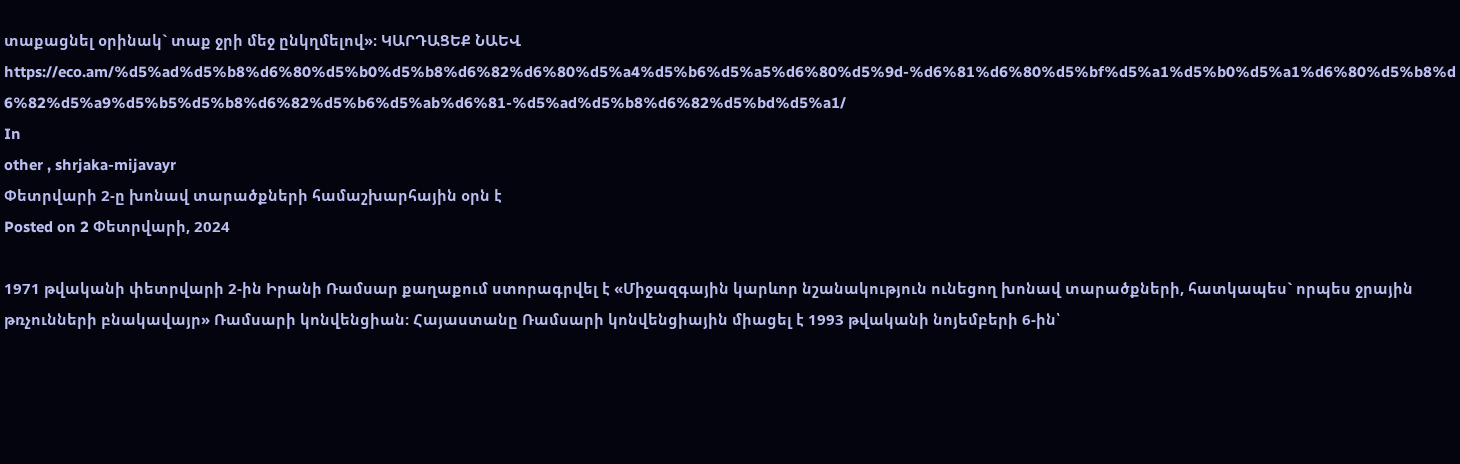տաքացնել օրինակ` տաք ջրի մեջ ընկղմելով»։ ԿԱՐԴԱՑԵՔ ՆԱԵՎ https://eco.am/%d5%ad%d5%b8%d6%80%d5%b0%d5%b8%d6%82%d6%80%d5%a4%d5%b6%d5%a5%d6%80%d5%9d-%d6%81%d6%80%d5%bf%d5%a1%d5%b0%d5%a1%d6%80%d5%b8%d6%82%d5%a9%d5%b5%d5%b8%d6%82%d5%b6%d5%ab%d6%81-%d5%ad%d5%b8%d6%82%d5%bd%d5%a1/
In
other , shrjaka-mijavayr
Փետրվարի 2-ը խոնավ տարածքների համաշխարհային օրն է
Posted on 2 Փետրվարի, 2024

1971 թվականի փետրվարի 2-ին Իրանի Ռամսար քաղաքում ստորագրվել է «Միջազգային կարևոր նշանակություն ունեցող խոնավ տարածքների, հատկապես` որպես ջրային թռչունների բնակավայր» Ռամսարի կոնվենցիան: Հայաստանը Ռամսարի կոնվենցիային միացել է 1993 թվականի նոյեմբերի 6-ին՝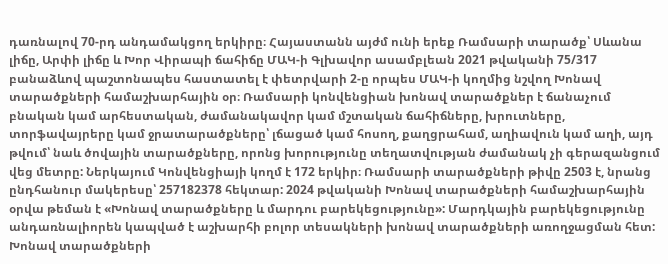դառնալով 70-րդ անդամակցող երկիրը։ Հայաստանն այժմ ունի երեք Ռամսարի տարածք՝ Սևանա լիճը, Արփի լիճը և Խոր Վիրապի ճահիճը ՄԱԿ-ի Գլխավոր ասամբլեան 2021 թվականի 75/317 բանաձևով պաշտոնապես հաստատել է փետրվարի 2-ը որպես ՄԱԿ-ի կողմից նշվող Խոնավ տարածքների համաշխարհային օր։ Ռամսարի կոնվենցիան խոնավ տարածքներ է ճանաչում բնական կամ արհեստական, ժամանակավոր կամ մշտական ճահիճները, խրուտները, տորֆավայրերը կամ ջրատարածքները՝ լճացած կամ հոսող, քաղցրահամ, աղիավուն կամ աղի, այդ թվում՝ նաև ծովային տարածքները, որոնց խորությունը տեղատվության ժամանակ չի գերազանցում վեց մետրը: Ներկայում Կոնվենցիայի կողմ է 172 երկիր։ Ռամսարի տարածքների թիվը 2503 է, նրանց ընդհանուր մակերեսը՝ 257182378 հեկտար: 2024 թվականի Խոնավ տարածքների համաշխարհային օրվա թեման է «Խոնավ տարածքները և մարդու բարեկեցությունը»: Մարդկային բարեկեցությունը անդառնալիորեն կապված է աշխարհի բոլոր տեսակների խոնավ տարածքների առողջացման հետ: Խոնավ տարածքների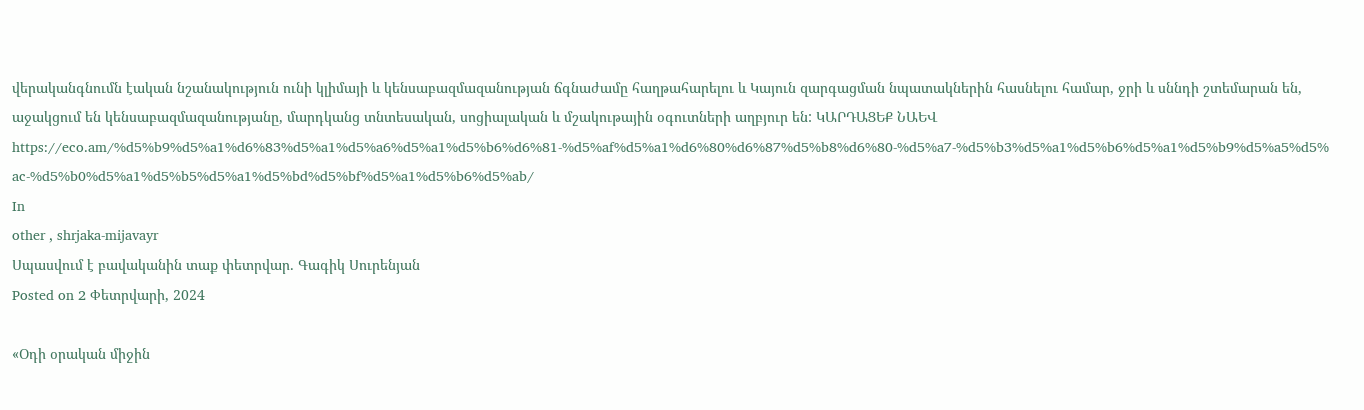վերականգնումն էական նշանակություն ունի կլիմայի և կենսաբազմազանության ճգնաժամը հաղթահարելու և Կայուն զարգացման նպատակներին հասնելու համար, ջրի և սննդի շտեմարան են, աջակցում են կենսաբազմազանությանը, մարդկանց տնտեսական, սոցիալական և մշակութային օգուտների աղբյուր են: ԿԱՐԴԱՑԵՔ ՆԱԵՎ https://eco.am/%d5%b9%d5%a1%d6%83%d5%a1%d5%a6%d5%a1%d5%b6%d6%81-%d5%af%d5%a1%d6%80%d6%87%d5%b8%d6%80-%d5%a7-%d5%b3%d5%a1%d5%b6%d5%a1%d5%b9%d5%a5%d5%ac-%d5%b0%d5%a1%d5%b5%d5%a1%d5%bd%d5%bf%d5%a1%d5%b6%d5%ab/
In
other , shrjaka-mijavayr
Սպասվում է բավականին տաք փետրվար․ Գագիկ Սուրենյան
Posted on 2 Փետրվարի, 2024

«Օդի օրական միջին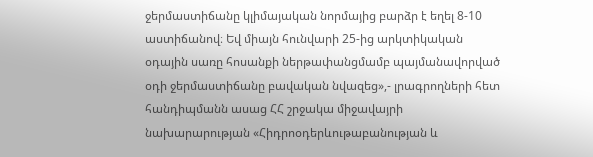ջերմաստիճանը կլիմայական նորմայից բարձր է եղել 8-10 աստիճանով։ Եվ միայն հունվարի 25-ից արկտիկական օդային սառը հոսանքի ներթափանցմամբ պայմանավորված օդի ջերմաստիճանը բավական նվազեց»,- լրագրողների հետ հանդիպմանն ասաց ՀՀ շրջակա միջավայրի նախարարության «Հիդրոօդերևութաբանության և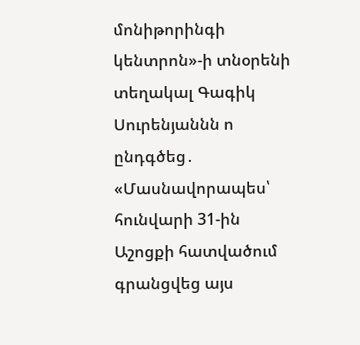մոնիթորինգի կենտրոն»-ի տնօրենի տեղակալ Գագիկ Սուրենյաննն ո ընդգծեց․ «Մասնավորապես՝ հունվարի 31-ին Աշոցքի հատվածում գրանցվեց այս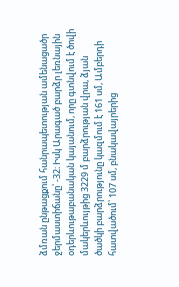ձմռան ընթացքում հանրապետության ամենացածր ջերմաստիճանը՝ -32։ Իսկ Արագած բարձր լեռնային օդերևութաբանական կայանում, որը գտնվում է ծովի մակերևույթից 3229 մ բարձրության վրա, ձյան ծածկի բարձրությունը կազմում է 161 սմ, Ամբերդի հատվածում՝ 107 սմ, բնակավայրերից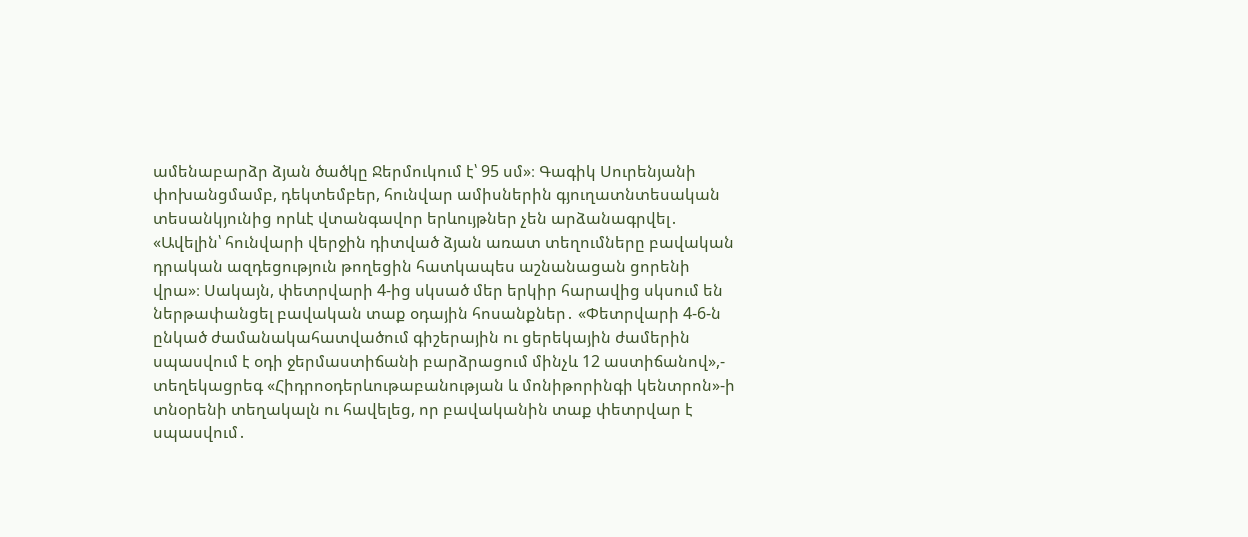ամենաբարձր ձյան ծածկը Ջերմուկում է՝ 95 սմ»։ Գագիկ Սուրենյանի փոխանցմամբ, դեկտեմբեր, հունվար ամիսներին գյուղատնտեսական տեսանկյունից որևէ վտանգավոր երևույթներ չեն արձանագրվել․ «Ավելին՝ հունվարի վերջին դիտված ձյան առատ տեղումները բավական դրական ազդեցություն թողեցին հատկապես աշնանացան ցորենի վրա»։ Սակայն, փետրվարի 4-ից սկսած մեր երկիր հարավից սկսում են ներթափանցել բավական տաք օդային հոսանքներ․ «Փետրվարի 4-6-ն ընկած ժամանակահատվածում գիշերային ու ցերեկային ժամերին սպասվում է օդի ջերմաստիճանի բարձրացում մինչև 12 աստիճանով»,- տեղեկացրեգ «Հիդրոօդերևութաբանության և մոնիթորինգի կենտրոն»-ի տնօրենի տեղակալն ու հավելեց, որ բավականին տաք փետրվար է սպասվում․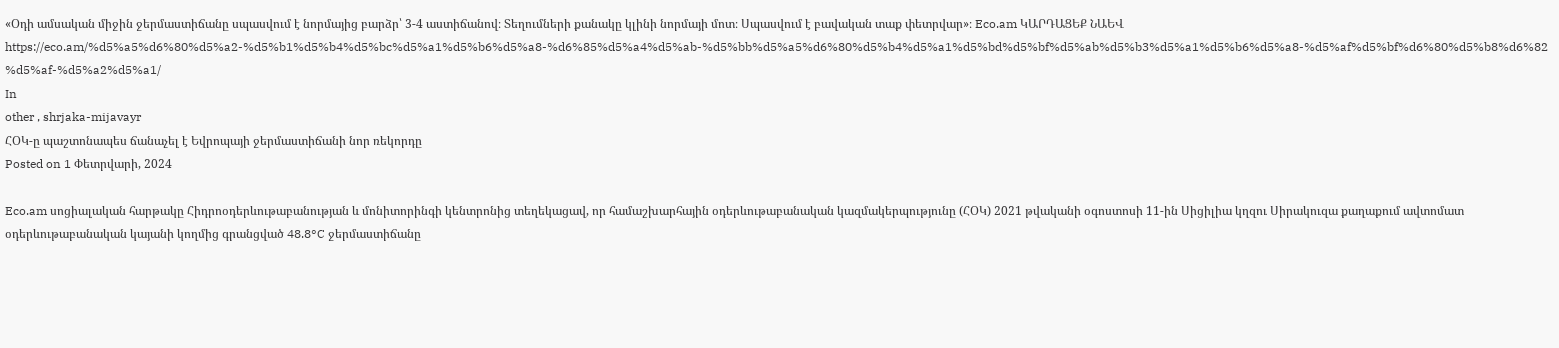«Օդի ամսական միջին ջերմաստիճանը սպասվում է նորմայից բարձր՝ 3-4 աստիճանով։ Տեղումների քանակը կլինի նորմայի մոտ։ Սպասվում է բավական տաք փետրվար»։ Eco.am ԿԱՐԴԱՑԵՔ ՆԱԵՎ https://eco.am/%d5%a5%d6%80%d5%a2-%d5%b1%d5%b4%d5%bc%d5%a1%d5%b6%d5%a8-%d6%85%d5%a4%d5%ab-%d5%bb%d5%a5%d6%80%d5%b4%d5%a1%d5%bd%d5%bf%d5%ab%d5%b3%d5%a1%d5%b6%d5%a8-%d5%af%d5%bf%d6%80%d5%b8%d6%82%d5%af-%d5%a2%d5%a1/
In
other , shrjaka-mijavayr
ՀՕԿ-ը պաշտոնապես ճանաչել է Եվրոպայի ջերմաստիճանի նոր ռեկորդը
Posted on 1 Փետրվարի, 2024

Eco.am սոցիալական հարթակը Հիդրոօդերևութաբանության և մոնիտորինգի կենտրոնից տեղեկացավ, որ համաշխարհային օդերևութաբանական կազմակերպությունը (ՀՕԿ) 2021 թվականի օգոստոսի 11-ին Սիցիլիա կղզու Սիրակուզա քաղաքում ավտոմատ օդերևութաբանական կայանի կողմից գրանցված 48.8°C ջերմաստիճանը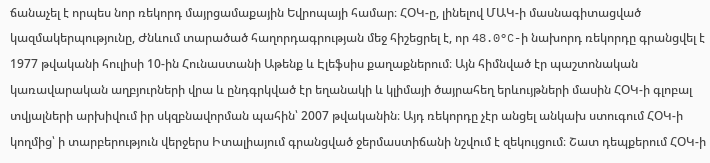ճանաչել է որպես նոր ռեկորդ մայրցամաքային Եվրոպայի համար։ ՀՕԿ-ը, լինելով ՄԱԿ-ի մասնագիտացված կազմակերպությունը, Ժնևում տարածած հաղորդագրության մեջ հիշեցրել է, որ 48.0°C-ի նախորդ ռեկորդը գրանցվել է 1977 թվականի հուլիսի 10-ին Հունաստանի Աթենք և Էլեֆսիս քաղաքներում։ Այն հիմնված էր պաշտոնական կառավարական աղբյուրների վրա և ընդգրկված էր եղանակի և կլիմայի ծայրահեղ երևույթների մասին ՀՕԿ-ի գլոբալ տվյալների արխիվում իր սկզբնավորման պահին՝ 2007 թվականին։ Այդ ռեկորդը չէր անցել անկախ ստուգում ՀՕԿ-ի կողմից՝ ի տարբերություն վերջերս Իտալիայում գրանցված ջերմաստիճանի նշվում է զեկույցում։ Շատ դեպքերում ՀՕԿ-ի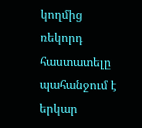կողմից ռեկորդ հաստատելը պահանջում է երկար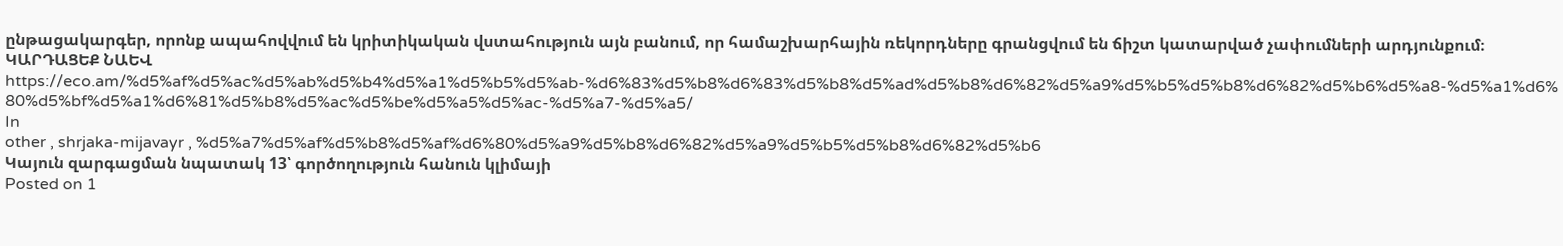ընթացակարգեր, որոնք ապահովվում են կրիտիկական վստահություն այն բանում, որ համաշխարհային ռեկորդները գրանցվում են ճիշտ կատարված չափումների արդյունքում։ ԿԱՐԴԱՑԵՔ ՆԱԵՎ https://eco.am/%d5%af%d5%ac%d5%ab%d5%b4%d5%a1%d5%b5%d5%ab-%d6%83%d5%b8%d6%83%d5%b8%d5%ad%d5%b8%d6%82%d5%a9%d5%b5%d5%b8%d6%82%d5%b6%d5%a8-%d5%a1%d6%80%d5%bf%d5%a1%d6%81%d5%b8%d5%ac%d5%be%d5%a5%d5%ac-%d5%a7-%d5%a5/
In
other , shrjaka-mijavayr , %d5%a7%d5%af%d5%b8%d5%af%d6%80%d5%a9%d5%b8%d6%82%d5%a9%d5%b5%d5%b8%d6%82%d5%b6
Կայուն զարգացման նպատակ 13՝ գործողություն հանուն կլիմայի
Posted on 1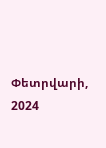Փետրվարի, 2024